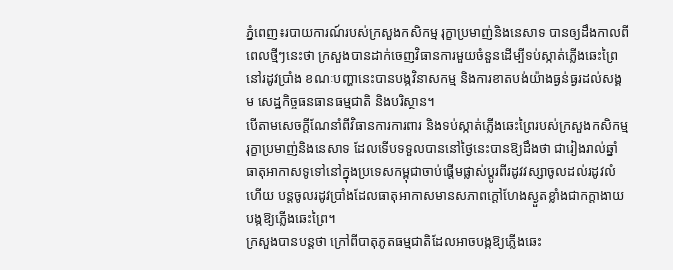ភ្នំពេញ៖របាយការណ៍របស់ក្រសួងកសិកម្ម រុក្ខាប្រមាញ់និងនេសាទ បានឲ្យដឹងកាលពីពេលថ្មីៗនេះថា ក្រសួងបានដាក់ចេញវិធានការមួយចំនួនដើម្បីទប់ស្កាត់ភ្លើងឆេះព្រៃនៅរដូវប្រាំង ខណៈបញ្ហានេះបានបង្កវិនាសកម្ម និងការខាតបង់យ៉ាងធ្ងន់ធ្ងរដល់សង្គម សេដ្ឋកិច្ចធនធានធម្មជាតិ និងបរិស្ថាន។
បើតាមសេចក្ដីណែនាំពីវិធានការការពារ និងទប់ស្កាត់ភ្លើងឆេះព្រៃរបស់ក្រសួងកសិកម្ម រុក្ខាប្រមាញ់និងនេសាទ ដែលទើបទទួលបាននៅថ្ងៃនេះបានឱ្យដឹងថា ជារៀងរាល់ឆ្នាំធាតុអាកាសទូទៅនៅក្នុងប្រទេសកម្ពុជាចាប់ផ្ដើមផ្លាស់ប្ដូរពីរដូវវស្សាចូលដល់រដូវលំហើយ បន្តចូលរដូវប្រាំងដែលធាតុអាកាសមានសភាពក្ដៅហែងស្ងួតខ្លាំងជាកក្តាងាយបង្កឱ្យភ្លើងឆេះព្រៃ។
ក្រសួងបានបន្តថា ក្រៅពីបាតុភូតធម្មជាតិដែលអាចបង្កឱ្យភ្លើងឆេះ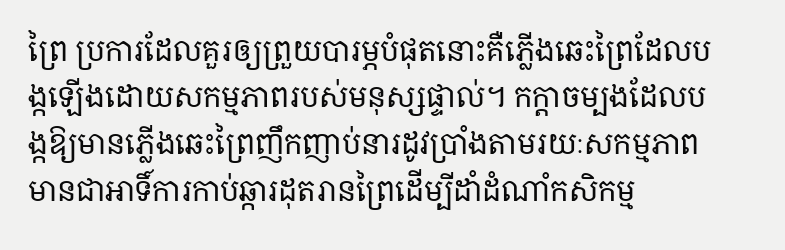ព្រៃ ប្រការដែលគួរឲ្យព្រួយបារម្ភបំផុតនោះគឺភ្លើងឆេះព្រៃដែលបង្កឡើងដោយសកម្មភាពរបស់មនុស្សផ្ទាល់។ កក្តាចម្បងដែលបង្កឱ្យមានភ្លើងឆេះព្រៃញឹកញាប់នារដូវប្រាំងតាមរយៈសកម្មភាពមានជាអាទិ៍ការកាប់ឆ្ការដុតរានព្រៃដើម្បីដាំដំណាំកសិកម្ម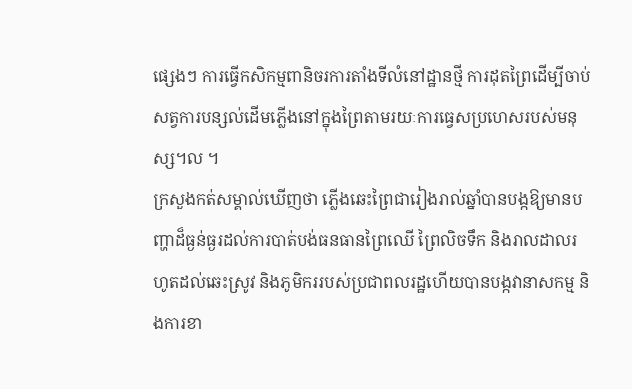ផ្សេងៗ ការធ្វើកសិកម្មពានិចរការតាំងទីលំនៅដ្ឋានថ្មី ការដុតព្រៃដើម្បីចាប់សត្វការបន្សល់ដើមភ្លើងនៅក្នុងព្រៃតាមរយៈការធ្វេសប្រហេសរបស់មនុស្ស។ល ។
ក្រសួងកត់សម្គាល់ឃើញថា ភ្លើងឆេះព្រៃជារៀងរាល់ឆ្នាំបានបង្កឱ្យមានបញ្ហាដ៏ធ្ងន់ធ្ងរដល់ការបាត់បង់ធនធានព្រៃឈើ ព្រៃលិចទឹក និងរាលដាលរហូតដល់ឆេះស្រូវ និងភូមិកររបស់ប្រជាពលរដ្ឋហើយបានបង្កវានាសកម្ម និងការខា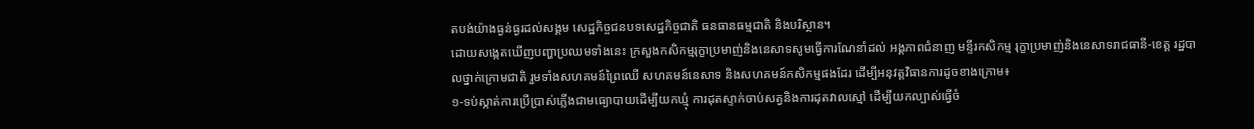តបង់យ៉ាងធ្ងន់ធ្ងរដល់សង្គម សេដ្ឋកិច្ចជនបទសេដ្ឋកិច្ចជាតិ ធនធានធម្មជាតិ និងបរិស្ថាន។
ដោយសង្កេតឃើញបញ្ហាប្រឈមទាំងនេះ ក្រសួងកសិកម្មរុក្ខាប្រមាញ់និងនេសាទសូមធ្វើការណែនាំដល់ អង្គភាពជំនាញ មន្ទីរកសិកម្ម រុក្ខាប្រមាញ់និងនេសាទរាជធានី-ខេត្ត រដ្ឋបាលថ្នាក់ក្រោមជាតិ រួមទាំងសហគមន៍ព្រៃឈើ សហគមន៍នេសាទ និងសហគមន៍កសិកម្មផងដែរ ដើម្បីអនុវត្តវិធានការដូចខាងក្រោម៖
១-ទប់ស្កាត់ការប្រើប្រាស់ភ្លើងជាមធ្យោបាយដើម្បីយកឃ្មុំ ការដុតស្ទាក់ចាប់សត្វនិងការដុតវាលស្មៅ ដើម្បីយកល្បាស់ធ្វើចំ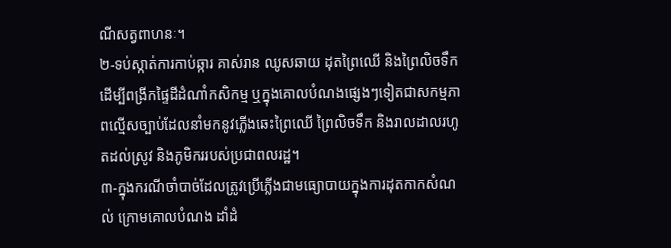ណីសត្វពាហនៈ។
២-ទប់ស្កាត់ការកាប់ឆ្ការ គាស់រាន ឈូសឆាយ ដុតព្រៃឈើ និងព្រៃលិចទឹកដើម្បីពង្រីកផ្ទៃដីដំណាំកសិកម្ម ឬក្នុងគោលបំណងផ្សេងៗទៀតជាសកម្មភាពល្មើសច្បាប់ដែលនាំមកនូវភ្លើងឆេះព្រៃឈើ ព្រៃលិចទឹក និងរាលដាលរហូតដល់ស្រូវ និងភូមិកររបស់ប្រជាពលរដ្ឋ។
៣-ក្នុងករណីចាំបាច់ដែលត្រូវប្រើភ្លើងជាមធ្យោបាយក្នុងការដុតកាកសំណល់ ក្រោមគោលបំណង ដាំដំ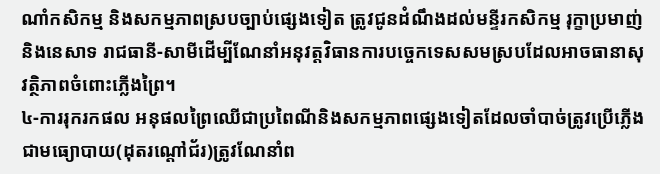ណាំកសិកម្ម និងសកម្មភាពស្របច្បាប់ផ្សេងទៀត ត្រូវជូនដំណឹងដល់មន្ទីរកសិកម្ម រុក្ខាប្រមាញ់ និងនេសាទ រាជធានី-សាមីដើម្បីណែនាំអនុវត្តវិធានការបច្ចេកទេសសមស្របដែលអាចធានាសុវត្ថិភាពចំពោះភ្លើងព្រៃ។
៤-ការរុករកផល អនុផលព្រៃឈើជាប្រពៃណីនិងសកម្មភាពផ្សេងទៀតដែលចាំបាច់ត្រូវប្រើភ្លើងជាមធ្យោបាយ(ដុតរណ្តៅជ័រ)ត្រូវណែនាំព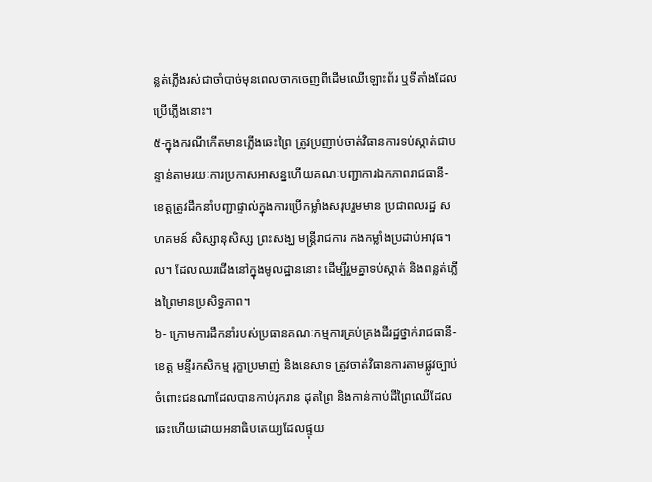ន្លត់ភ្លើងរស់ជាចាំបាច់មុនពេលចាកចេញពីដើមឈើឡោះព័រ ឬទីតាំងដែលប្រើភ្លើងនោះ។
៥-ក្នុងករណីកើតមានភ្លើងឆេះព្រៃ ត្រូវប្រញាប់ចាត់វិធានការទប់ស្កាត់ជាបន្ទាន់តាមរយៈការប្រកាសអាសន្នហើយគណៈបញ្ជាការឯកភាពរាជធានី-ខេត្តត្រូវដឹកនាំបញ្ជាផ្ទាល់ក្នុងការប្រើកម្លាំងសរុបរួមមាន ប្រជាពលរដ្ឋ សហគមន៍ សិស្សានុសិស្ស ព្រះសង្ឃ មន្ដ្រីរាជការ កងកម្លាំងប្រដាប់អាវុធ។ល។ ដែលឈរជើងនៅក្នុងមូលដ្ឋាននោះ ដើម្បីរួមគ្នាទប់ស្កាត់ និងពន្លត់ភ្លើងព្រៃមានប្រសិទ្ធភាព។
៦- ក្រោមការដឹកនាំរបស់ប្រធានគណៈកម្មការគ្រប់គ្រងដីរដ្ឋថ្នាក់រាជធានី-ខេត្ត មន្ទីរកសិកម្ម រុក្ខាប្រមាញ់ និងនេសាទ ត្រូវចាត់វិធានការតាមផ្លូវច្បាប់ចំពោះជនណាដែលបានកាប់រុករាន ដុតព្រៃ និងកាន់កាប់ដីព្រៃឈើដែលឆេះហើយដោយអនាធិបតេយ្យដែលផ្ទុយ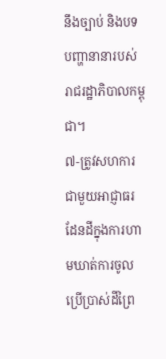នឹងច្បាប់ និងបទបញ្ហានានារបស់រាជរដ្ឋាភិបាលកម្ពុជា។
៧-ត្រូវសហការជាមួយអាជ្ញាធរដែនដីក្នុងការហាមឃាត់ការចូលប្រើប្រាស់ដីព្រៃ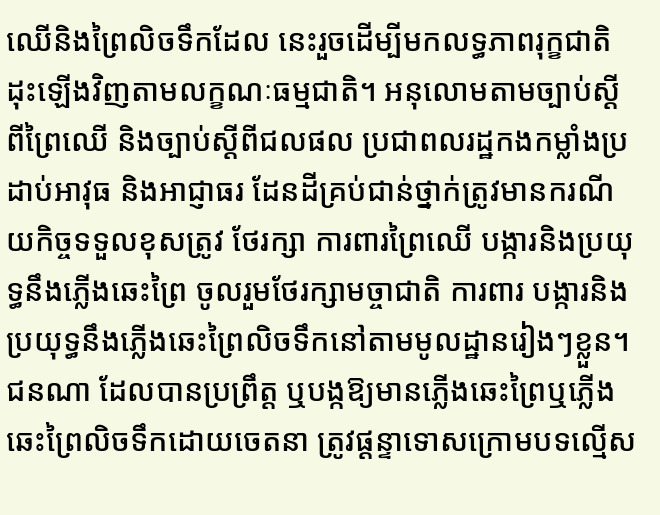ឈើនិងព្រៃលិចទឹកដែល នេះរួចដើម្បីមកលទ្ធភាពរុក្ខជាតិដុះឡើងវិញតាមលក្ខណៈធម្មជាតិ។ អនុលោមតាមច្បាប់ស្ដីពីព្រៃឈើ និងច្បាប់ស្តីពីជលផល ប្រជាពលរដ្ឋកងកម្លាំងប្រដាប់អាវុធ និងអាជ្ញាធរ ដែនដីគ្រប់ជាន់ថ្នាក់ត្រូវមានករណីយកិច្ចទទួលខុសត្រូវ ថែរក្សា ការពារព្រៃឈើ បង្ការនិងប្រយុទ្ធនឹងភ្លើងឆេះព្រៃ ចូលរួមថែរក្សាមច្ចាជាតិ ការពារ បង្ការនិងប្រយុទ្ធនឹងភ្លើងឆេះព្រៃលិចទឹកនៅតាមមូលដ្ឋានរៀងៗខ្លួន។
ជនណា ដែលបានប្រព្រឹត្ត ឬបង្កឱ្យមានភ្លើងឆេះព្រៃឬភ្លើងឆេះព្រៃលិចទឹកដោយចេតនា ត្រូវផ្តន្ទាទោសក្រោមបទល្មើស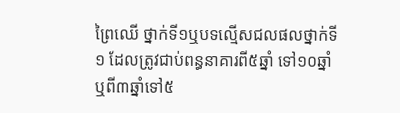ព្រៃឈើ ថ្នាក់ទី១ឬបទល្មើសជលផលថ្នាក់ទី១ ដែលត្រូវជាប់ពន្ធនាគារពី៥ឆ្នាំ ទៅ១០ឆ្នាំ ឬពី៣ឆ្នាំទៅ៥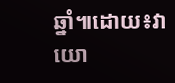ឆ្នាំ៕ដោយ៖វាយោ